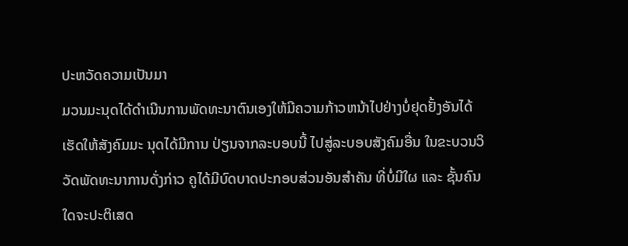ປະຫວັດຄວາມເປັນມາ
ມວນມະນຸດໄດ້ດໍາເນີນການພັດທະນາຕົນເອງໃຫ້ມີຄວາມກ້າວຫນ້າໄປຢ່າງບໍ່ຢຸດຢັ້ງອັນໄດ້ເຮັດໃຫ້ສັງຄົມມະ ນຸດໄດ້ມີການ ປ່ຽນຈາກລະບອບນີ້ ໄປສູ່ລະບອບສັງຄົມອື່ນ ໃນຂະບວນວິວັດພັດທະນາການດັ່ງກ່າວ ຄູໄດ້ມີບົດບາດປະກອບສ່ວນອັນສໍາຄັນ ທີ່ບໍ່ມີໃຜ ແລະ ຊັ້ນຄົນໃດຈະປະຕິເສດ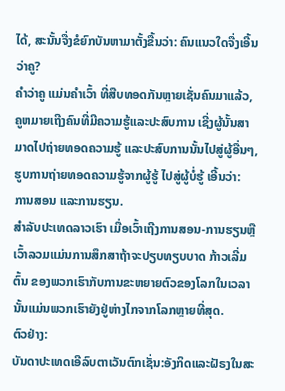ໄດ້, ສະນັ້ນຈື່ງຂໍຍົກບັນຫາມາຕັ້ງຂື້ນວ່າ: ຄົນແນວໃດຈື່ງເອີ້ນວ່າຄູ?
ຄໍາວ່າຄູ ແມ່ນຄໍາເວົ້າ ທີ່ສືບທອດກັນຫຼາຍເຊັ່ນຄົນມາແລ້ວ, ຄູຫມາຍເຖີງຄົນທີ່ມີຄວາມຮູ້ແລະປະສົບການ ເຊີ່ງຜູ້ນັ້ນສາມາດໄປຖ່າຍທອດຄວາມຮູ້ ແລະປະສົບການນັ້ນໄປສູ່ຜູ້ອື່ນໆ, ຮູບການຖ່າຍທອດຄວາມຮູ້ຈາກຜູ້ຮູ້ ໄປສູ່ຜູ້ບໍ່ຮູ້ ເອີ້ນວ່າ:
ການສອນ ແລະການຮຽນ.
ສໍາລັບປະເທດລາວເຮົາ ເມື່ອເວົ້າເຖີງການສອນ-ການຮຽນຫຼືເວົ້າລວມແມ່ນການສຶກສາຖ້າຈະປຽບທຽບບາດ ກ້າວເລີ່ມຕົ້ນ ຂອງພວກເຮົາກັບການຂະຫຍາຍຕົວຂອງໂລກໃນເວລານັ້ນແມ່ນພວກເຮົາຍັງຢູ່ຫ່າງໄກຈາກໂລກຫຼາຍທີ່ສຸດ.
ຕົວຢ່າງ:
ບັນດາປະເທດເອີລົບຕາເວັນຕົກເຊັ່ນ:ອັງກິດແລະຝັຣງໃນສະ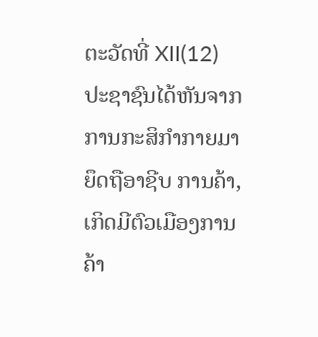ຕະວັດທີ່ XII(12) ປະຊາຊົນໄດ້ຫັນຈາກການກະສິກໍາກາຍມາຍຶດຖືອາຊີບ ການຄ້າ,ເກິດມີຕົວເມືອງການຄ້າ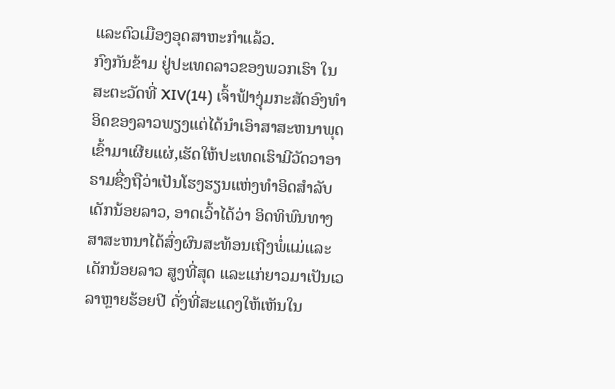ແລະຕົວເມືອງອຸດສາຫະກໍາແລ້ວ.
ກົງກັນຂ້າມ ຢູ່ປະເທດລາວຂອງພວກເຮົາ ໃນສະຕະວັດທີ່ XIV(14) ເຈົ້າຟ້າງຸ່ມກະສັດອົງທໍາອິດຂອງລາວພຽງແຕ່ໄດ້ນໍາເອົາສາສະຫນາພຸດເຂົ້າມາເຜີຍແຜ່,ເຮັດໃຫ້ປະເທດເຮົາມີວັດວາອາ ຣາມຊື່ງຖືວ່າເປັນໂຮງຮຽນແຫ່ງທໍາອິດສໍາລັບເດັກນ້ອຍລາວ, ອາດເວົ້າໄດ້ວ່າ ອິດທິພົນທາງສາສະຫນາໄດ້ສົ່ງຜົນສະທ້ອນເຖີງພໍ່ແມ່ແລະເດັກນ້ອຍລາວ ສູງທີ່ສຸດ ແລະແກ່ຍາວມາເປັນເວລາຫຼາຍຮ້ອຍປີ ດັ່ງທີ່ສະແດງໃຫ້ເຫັນໃນ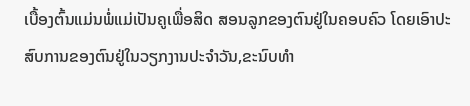ເບື້ອງຕົ້ນແມ່ນພໍ່ແມ່ເປັນຄູເພື່ອສິດ ສອນລູກຂອງຕົນຢູ່ໃນຄອບຄົວ ໂດຍເອົາປະສົບການຂອງຕົນຢູ່ໃນວຽກງານປະຈໍາວັນ,ຂະນົບທໍາ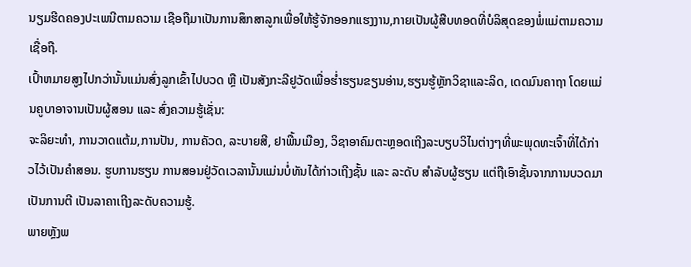ນຽມຮີດຄອງປະເພນີຕາມຄວາມ ເຊືອຖືມາເປັນການສຶກສາລູກເພື່ອໃຫ້ຮູ້ຈັກອອກແຮງງານ,ກາຍເປັນຜູ້ສືບທອດທີ່ບໍລິສຸດຂອງພໍ່ແມ່ຕາມຄວາມເຊື່ອຖື.
ເປົ້າຫມາຍສູງໄປກວ່ານັ້ນແມ່ນສົ່ງລູກເຂົ້າໄປບວດ ຫຼື ເປັນສັງກະລີຢູວັດເພື່ອຮໍ່າຮຽນຂຽນອ່ານ,ຮຽນຮູ້ຫຼັກວິຊາແລະລິດ, ເດດມົນຄາຖາ ໂດຍແມ່ນຄູບາອາຈານເປັນຜູ້ສອນ ແລະ ສົ່ງຄວາມຮູ້ເຊັ່ນ:
ຈະລິຍະທໍາ, ການວາດແຕ້ມ,ການປັນ, ການຄັວດ, ລະບາຍສີ, ຢາພື້ນເມືອງ, ວິຊາອາຄົມຕະຫຼອດເຖີງລະບຽບວິໄນຕ່າງໆທີ່ພະພຸດທະເຈົ້າທີ່ໄດ້ກ່າວໄວ້ເປັນຄໍາສອນ. ຮູບການຮຽນ ການສອນຢູ່ວັດເວລານັ້ນແມ່ນບໍ່ທັນໄດ້ກ່າວເຖີງຊັ້ນ ແລະ ລະດັບ ສໍາລັບຜູ້ຮຽນ ແຕ່ຖືເອົາຊັ້ນຈາກການບວດມາເປັນການຕີ ເປັນລາຄາເຖີງລະດັບຄວາມຮູ້.
ພາຍຫຼັງພ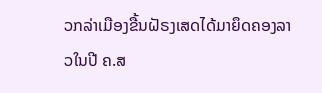ວກລ່າເມືອງຂື້ນຝັຣງເສດໄດ້ມາຍຶດຄອງລາວໃນປີ ຄ.ສ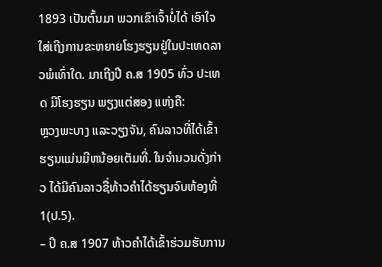1893 ເປັນຕົ້ນມາ ພວກເຂົາເຈົ້າບໍ່ໄດ້ ເອົາໃຈໃສ່ເຖີງການຂະຫຍາຍໂຮງຮຽນຢູ່ໃນປະເທດລາວພໍເທົ່າໃດ. ມາເຖີງປີ ຄ.ສ 1905 ທົ່ວ ປະເທດ ມີໂຮງຮຽນ ພຽງແຕ່ສອງ ແຫ່ງຄື:
ຫຼວງພະບາງ ແລະວຽງຈັນ, ຄົນລາວທີ່ໄດ້ເຂົ້າຮຽນແມ່ນມີຫນ້ອຍເຕັມທີ່. ໃນຈໍານວນດັ່ງກ່າວ ໄດ້ມີຄົນລາວຊື່ທ້າວຄໍາໄດ້ຮຽນຈົບຫ້ອງທີ່1(ປ.5).
– ປີ ຄ.ສ 1907 ທ້າວຄໍາໄດ້ເຂົ້າຮ່ວມຮັບການ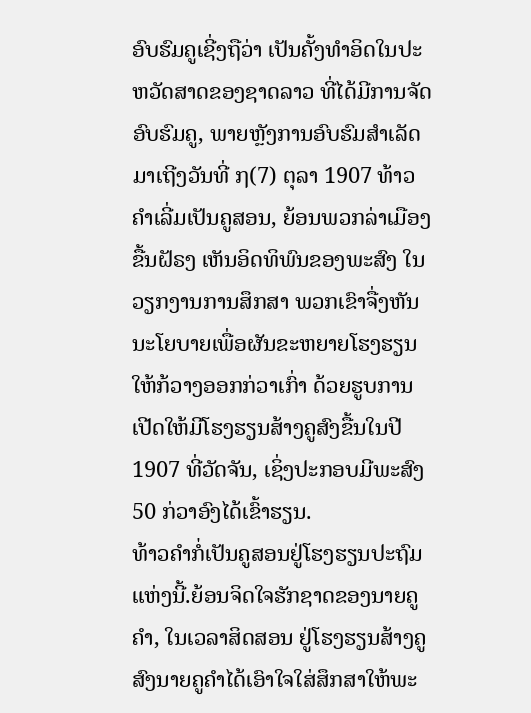ອົບຮົມຄູເຊີ່ງຖືວ່າ ເປັນຄັ້ງທໍາອິດໃນປະຫວັດສາດຂອງຊາດລາວ ທີ່ໄດ້ມີການຈັດອົບຮົມຄູ, ພາຍຫຼັງການອົບຮົມສໍາເລັດ ມາເຖີງວັນທີ່ ໗(7) ຕຸລາ 1907 ທ້າວຄໍາເລີ່ມເປັນຄູສອນ, ຍ້ອນພວກລ່າເມືອງຂື້ນຝັຣງ ເຫັນອິດທິພົນຂອງພະສົງ ໃນວຽກງານການສຶກສາ ພວກເຂົາຈື່ງຫັນນະໂຍບາຍເພື່ອຜັນຂະຫຍາຍໂຮງຮຽນ ໃຫ້ກ້ວາງອອກກ່ວາເກົ່າ ດ້ວຍຮູບການເປີດໃຫ້ມີໂຮງຮຽນສ້າງຄູສົງຂື້ນໃນປີ 1907 ທີ່ວັດຈັນ, ເຊິ່ງປະກອບມີພະສົງ 50 ກ່ວາອົງໄດ້ເຂົ້າຮຽນ.
ທ້າວຄໍາກໍ່ເປັນຄູສອນຢູ່ໂຮງຮຽນປະຖົມແຫ່ງນີ້.ຍ້ອນຈິດໃຈຮັກຊາດຂອງນາຍຄູຄໍາ, ໃນເວລາສິດສອນ ຢູ່ໂຮງຮຽນສ້າງຄູສົງນາຍຄູຄໍາໄດ້ເອົາໃຈໃສ່ສຶກສາໃຫ້ພະ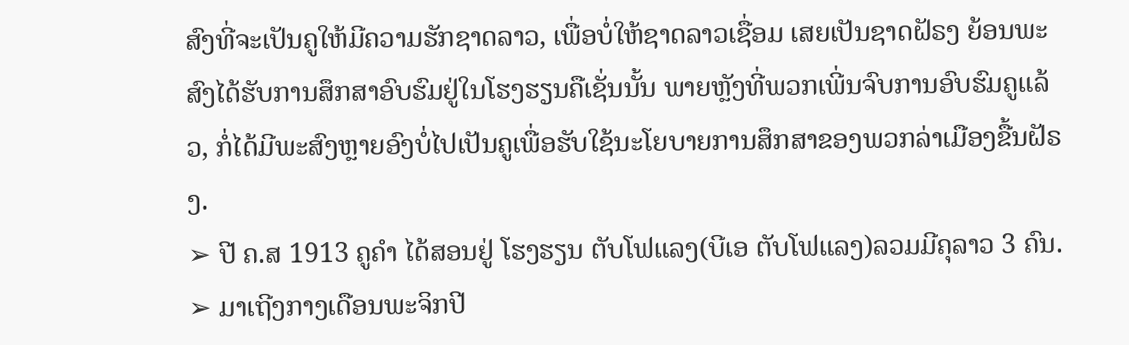ສົງທີ່ຈະເປັນຄູໃຫ້ມີຄວາມຮັກຊາດລາວ, ເພື່ອບໍ່ໃຫ້ຊາດລາວເຊື່ອມ ເສຍເປັນຊາດຝັຣງ ຍ້ອນພະສົງໄດ້ຮັບການສຶກສາອົບຮົມຢູ່ໃນໂຮງຮຽນຄືເຊັ່ນນັ້ນ ພາຍຫຼັງທີ່ພວກເພີ່ນຈົບການອົບຮົມຄູແລ້ວ, ກໍ່ໄດ້ມີພະສົງຫຼາຍອົງບໍ່ໄປເປັນຄູເພື່ອຮັບໃຊ້ນະໂຍບາຍການສຶກສາຂອງພວກລ່າເມືອງຂື້ນຝັຣງ.
➢ ປີ ຄ.ສ 1913 ຄູຄໍາ ໄດ້ສອນຢູ່ ໂຮງຮຽນ ຕັບໂຟແລງ(ບີເອ ຕັບໂຟແລງ)ລວມມີຄຸລາວ 3 ຄົນ.
➢ ມາເຖີງກາງເດືອນພະຈິກປີ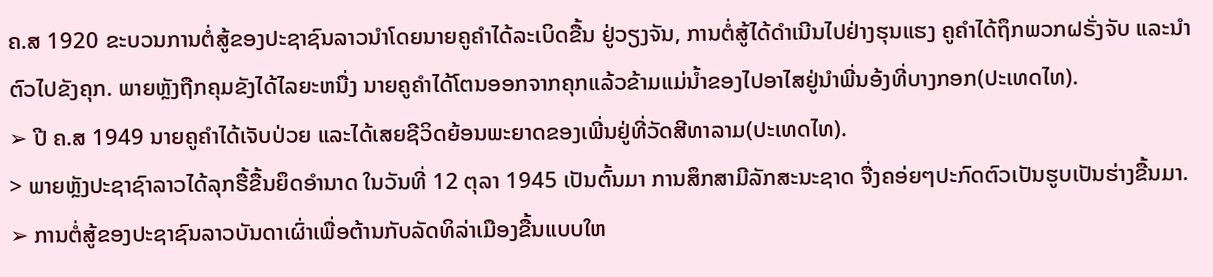ຄ.ສ 1920 ຂະບວນການຕໍ່ສູ້ຂອງປະຊາຊົນລາວນໍາໂດຍນາຍຄູຄໍາໄດ້ລະເບິດຂື້ນ ຢູ່ວຽງຈັນ, ການຕໍ່ສູ້ໄດ້ດໍາເນີນໄປຢ່າງຮຸນແຮງ ຄູຄໍາໄດ້ຖຶກພວກຝຣັ່ງຈັບ ແລະນໍາຕົວໄປຂັງຄຸກ. ພາຍຫຼັງຖືກຄຸມຂັງໄດ້ໄລຍະຫນື່ງ ນາຍຄູຄໍາໄດ້ໂຕນອອກຈາກຄຸກແລ້ວຂ້າມແມ່ນ້ຳຂອງໄປອາໄສຢູ່ນໍາພີ່ນອ້ງທີ່ບາງກອກ(ປະເທດໄທ).
➢ ປີ ຄ.ສ 1949 ນາຍຄູຄໍາໄດ້ເຈັບປ່ວຍ ແລະໄດ້ເສຍຊີວິດຍ້ອນພະຍາດຂອງເພີ່ນຢູ່ທີ່ວັດສີທາລາມ(ປະເທດໄທ).
> ພາຍຫຼັງປະຊາຊົາລາວໄດ້ລຸກຮື້ຂື້ນຍຶດອໍານາດ ໃນວັນທີ່ 12 ຕຸລາ 1945 ເປັນຕົ້ນມາ ການສຶກສາມີລັກສະນະຊາດ ຈື່ງຄອ່ຍໆປະກົດຕົວເປັນຮູບເປັນຮ່າງຂື້ນມາ.
➢ ການຕໍ່ສູ້ຂອງປະຊາຊົນລາວບັນດາເຜົ່າເພື່ອຕ້ານກັບລັດທິລ່າເມືອງຂື້ນແບບໃຫ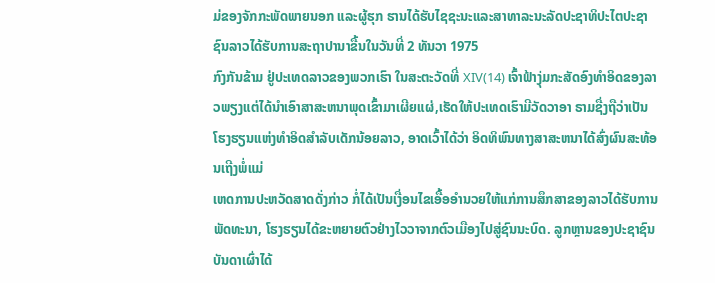ມ່ຂອງຈັກກະພັດພາຍນອກ ແລະຜູ້ຮຸກ ຮານໄດ້ຮັບໄຊຊະນະແລະສາທາລະນະລັດປະຊາທິປະໄຕປະຊາຊົນລາວໄດ້ຮັບການສະຖາປານາຂື້ນໃນວັນທີ່ 2 ທັນວາ 1975
ກົງກັນຂ້າມ ຢູ່ປະເທດລາວຂອງພວກເຮົາ ໃນສະຕະວັດທີ່ XIV(14) ເຈົ້າຟ້າງຸ່ມກະສັດອົງທໍາອິດຂອງລາວພຽງແຕ່ໄດ້ນໍາເອົາສາສະຫນາພຸດເຂົ້າມາເຜີຍແຜ່,ເຮັດໃຫ້ປະເທດເຮົາມີວັດວາອາ ຣາມຊື່ງຖືວ່າເປັນໂຮງຮຽນແຫ່ງທໍາອິດສໍາລັບເດັກນ້ອຍລາວ, ອາດເວົ້າໄດ້ວ່າ ອິດທິພົນທາງສາສະຫນາໄດ້ສົ່ງຜົນສະທ້ອນເຖີງພໍ່ແມ່
ເຫດການປະຫວັດສາດດັ່ງກ່າວ ກໍ່ໄດ້ເປັນເງື່ອນໄຂເອື້ອອໍານວຍໃຫ້ແກ່ການສຶກສາຂອງລາວໄດ້ຮັບການພັດທະນາ, ໂຮງຮຽນໄດ້ຂະຫຍາຍຕົວຢ່າງໄວວາຈາກຕົວເມືອງໄປສູ່ຊົນນະບົດ. ລູກຫຼານຂອງປະຊາຊົນບັນດາເຜົ່າໄດ້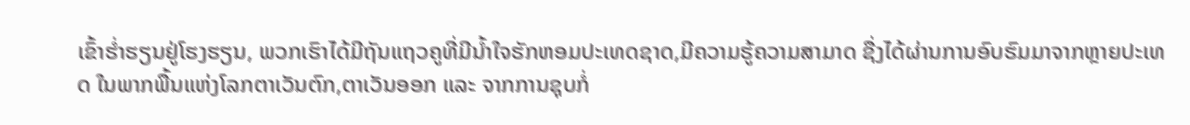ເຂົ້າຮ່ຳຮຽນຢູ່ໂຮງຮຽນ, ພວກເຮົາໄດ້ມີຖັນແຖວຄູທີ່ມີນ້ຳໃຈຮັກຫອມປະເທດຊາດ,ມີຄວາມຮູ້ຄວາມສາມາດ ຊື່ງໄດ້ຜ່ານການອົບຮົມມາຈາກຫຼາຍປະເທດ ໃນພາກພື້ນແຫ່ງໂລກຕາເວັນຕົກ,ຕາເວັນອອກ ແລະ ຈາກການຊຸບກໍ່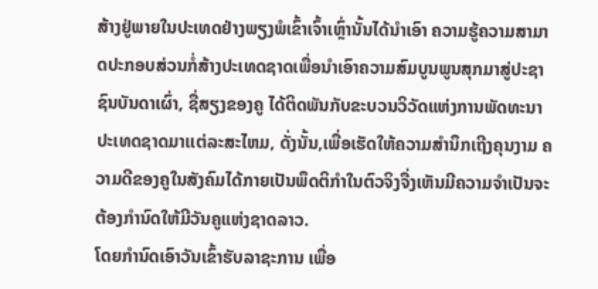ສ້າງຢູ່ພາຍໃນປະເທດຢ່າງພຽງພໍເຂົ້າເຈົ້າເຫຼົ່ານັ້ນໄດ້ນໍາເອົາ ຄວາມຮູ້ຄວາມສາມາດປະກອບສ່ວນກໍ່ສ້າງປະເທດຊາດເພື່ອນໍາເອົາຄວາມສົມບູນພູນສຸກມາສູ່ປະຊາຊົນບັນດາເຜົ່າ, ຊື່ສຽງຂອງຄູ ໄດ້ຕິດພັນກັບຂະບວນວິວັດແຫ່ງການພັດທະນາປະເທດຊາດມາເເຕ່ລະສະໄຫມ, ດັ່ງນັ້ນ,ເພື່ອເຮັດໃຫ້ຄວາມສໍານຶກເຖີງຄຸນງາມ ຄວາມດີຂອງຄູໃນສັງຄົມໄດ້ກາຍເປັນພຶດຕິກໍາໃນຕົວຈິງຈື່ງເຫັນມີຄວາມຈໍາເປັນຈະຕ້ອງກໍານົດໃຫ້ມີວັນຄູແຫ່ງຊາດລາວ.
ໂດຍກໍານົດເອົາວັນເຂົ້າຮັບລາຊະການ ເພື່ອ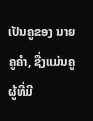ເປັນຄູຂອງ ນາຍຄູຄໍາ, ຊື່ງແມ່ນຄູຜູ້ທີ່ມີ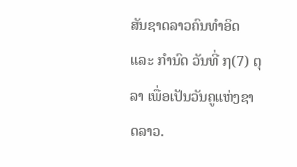ສັນຊາດລາວຄົນທໍາອິດ ແລະ ກໍານົດ ວັນທີ່ ໗(7) ຕຸລາ ເພື່ອເປັນວັນຄູແຫ່ງຊາດລາວ.